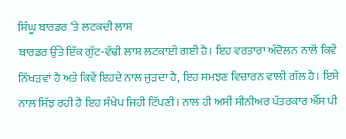ਸਿੰਘੂ ਬਾਰਡਰ ‘ਤੇ ਲਟਕਦੀ ਲਾਸ਼
ਬਾਰਡਰ ਉੱਤੇ ਇੱਕ ਗੁੱਟ-ਵੱਢੀ ਲਾਸ਼ ਲਟਕਾਈ ਗਈ ਹੈ। ਇਹ ਵਰਤਾਰਾ ਅੰਦੋਲਨ ਨਾਲੋਂ ਕਿਵੇਂ ਨਿੱਖੜਵਾਂ ਹੈ ਅਤੇ ਕਿਵੇਂ ਇਹਦੇ ਨਾਲ ਜੁੜਦਾ ਹੈ, ਇਹ ਸਮਝਣ ਵਿਚਾਰਨ ਵਾਲੀ ਗੱਲ ਹੈ। ਇਸੇ ਨਾਲ ਸਿੱਝ ਰਹੀ ਹੈ ਇਹ ਸੰਖੇਪ ਜਿਹੀ ਟਿੱਪਣੀ। ਨਾਲ ਹੀ ਅਸੀਂ ਸੀਨੀਅਰ ਪੱਤਰਕਾਰ ਐੱਸ ਪੀ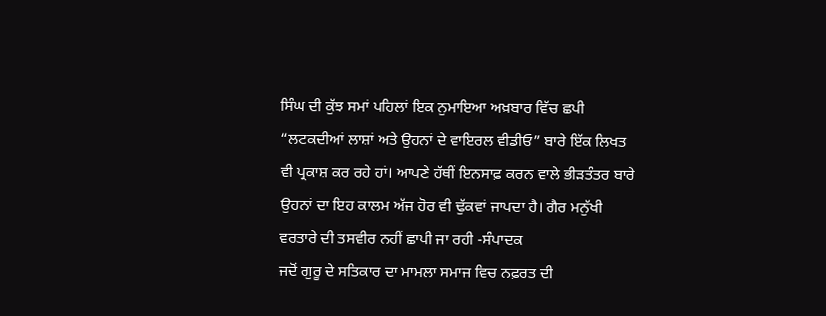ਸਿੰਘ ਦੀ ਕੁੱਝ ਸਮਾਂ ਪਹਿਲਾਂ ਇਕ ਨੁਮਾਇਆ ਅਖ਼ਬਾਰ ਵਿੱਚ ਛਪੀ “ਲਟਕਦੀਆਂ ਲਾਸ਼ਾਂ ਅਤੇ ਉਹਨਾਂ ਦੇ ਵਾਇਰਲ ਵੀਡੀਓ” ਬਾਰੇ ਇੱਕ ਲਿਖਤ ਵੀ ਪ੍ਰਕਾਸ਼ ਕਰ ਰਹੇ ਹਾਂ। ਆਪਣੇ ਹੱਥੀਂ ਇਨਸਾਫ਼ ਕਰਨ ਵਾਲੇ ਭੀੜਤੰਤਰ ਬਾਰੇ ਉਹਨਾਂ ਦਾ ਇਹ ਕਾਲਮ ਅੱਜ ਹੋਰ ਵੀ ਢੁੱਕਵਾਂ ਜਾਪਦਾ ਹੈ। ਗੈਰ ਮਨੁੱਖੀ ਵਰਤਾਰੇ ਦੀ ਤਸਵੀਰ ਨਹੀਂ ਛਾਪੀ ਜਾ ਰਹੀ -ਸੰਪਾਦਕ
ਜਦੋਂ ਗੁਰੂ ਦੇ ਸਤਿਕਾਰ ਦਾ ਮਾਮਲਾ ਸਮਾਜ ਵਿਚ ਨਫ਼ਰਤ ਦੀ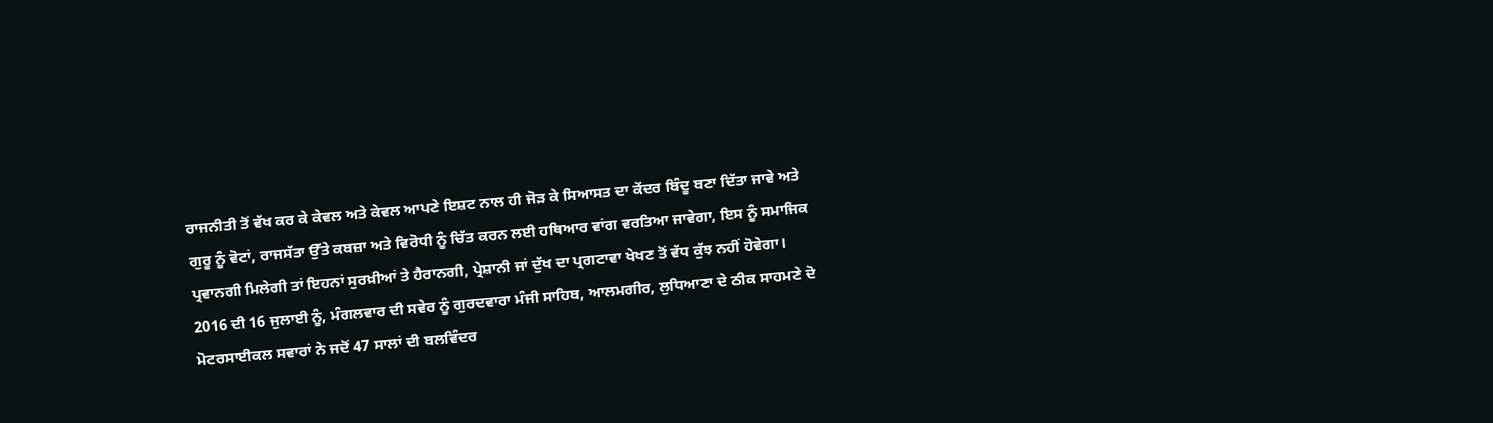ਰਾਜਨੀਤੀ ਤੋਂ ਵੱਖ ਕਰ ਕੇ ਕੇਵਲ ਅਤੇ ਕੇਵਲ ਆਪਣੇ ਇਸ਼ਟ ਨਾਲ ਹੀ ਜੋੜ ਕੇ ਸਿਆਸਤ ਦਾ ਕੇਂਦਰ ਬਿੰਦੂ ਬਣਾ ਦਿੱਤਾ ਜਾਵੇ ਅਤੇ ਗੁਰੂ ਨੂੰ ਵੋਟਾਂ, ਰਾਜਸੱਤਾ ਉੱਤੇ ਕਬਜ਼ਾ ਅਤੇ ਵਿਰੋਧੀ ਨੂੰ ਚਿੱਤ ਕਰਨ ਲਈ ਹਥਿਆਰ ਵਾਂਗ ਵਰਤਿਆ ਜਾਵੇਗਾ, ਇਸ ਨੂੰ ਸਮਾਜਿਕ ਪ੍ਰਵਾਨਗੀ ਮਿਲੇਗੀ ਤਾਂ ਇਹਨਾਂ ਸੁਰਖ਼ੀਆਂ ਤੇ ਹੈਰਾਨਗੀ, ਪ੍ਰੇਸ਼ਾਨੀ ਜਾਂ ਦੁੱਖ ਦਾ ਪ੍ਰਗਟਾਵਾ ਖੇਖਣ ਤੋਂ ਵੱਧ ਕੁੱਝ ਨਹੀਂ ਹੋਵੇਗਾ।
2016 ਦੀ 16 ਜੁਲਾਈ ਨੂੰ, ਮੰਗਲਵਾਰ ਦੀ ਸਵੇਰ ਨੂੰ ਗੁਰਦਵਾਰਾ ਮੰਜੀ ਸਾਹਿਬ, ਆਲਮਗੀਰ, ਲੁਧਿਆਣਾ ਦੇ ਠੀਕ ਸਾਹਮਣੇ ਦੋ ਮੋਟਰਸਾਈਕਲ ਸਵਾਰਾਂ ਨੇ ਜਦੋਂ 47 ਸਾਲਾਂ ਦੀ ਬਲਵਿੰਦਰ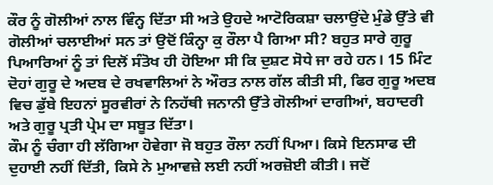ਕੌਰ ਨੂੰ ਗੋਲੀਆਂ ਨਾਲ ਵਿੰਨ੍ਹ ਦਿੱਤਾ ਸੀ ਅਤੇ ਉਹਦੇ ਆਟੋਰਿਕਸ਼ਾ ਚਲਾਉਂਦੇ ਮੁੰਡੇ ਉੱਤੇ ਵੀ ਗੋਲੀਆਂ ਚਲਾਈਆਂ ਸਨ ਤਾਂ ਉਦੋਂ ਕਿੰਨ੍ਹਾ ਕੁ ਰੌਲਾ ਪੈ ਗਿਆ ਸੀ? ਬਹੁਤ ਸਾਰੇ ਗੁਰੂ ਪਿਆਰਿਆਂ ਨੂੰ ਤਾਂ ਦਿਲੋਂ ਸੰਤੋਖ ਹੀ ਹੋਇਆ ਸੀ ਕਿ ਦੁਸ਼ਟ ਸੋਧੇ ਜਾ ਰਹੇ ਹਨ। 15 ਮਿੰਟ ਦੋਹਾਂ ਗੁਰੂ ਦੇ ਅਦਬ ਦੇ ਰਖਵਾਲਿਆਂ ਨੇ ਔਰਤ ਨਾਲ ਗੱਲ ਕੀਤੀ ਸੀ, ਫਿਰ ਗੁਰੂ ਅਦਬ ਵਿਚ ਡੁੱਬੇ ਇਹਨਾਂ ਸੂਰਵੀਰਾਂ ਨੇ ਨਿਹੱਥੀ ਜਨਾਨੀ ਉੱਤੇ ਗੋਲੀਆਂ ਦਾਗੀਆਂ, ਬਹਾਦਰੀ ਅਤੇ ਗੁਰੂ ਪ੍ਰਤੀ ਪ੍ਰੇਮ ਦਾ ਸਬੂਤ ਦਿੱਤਾ।
ਕੌਮ ਨੂੰ ਚੰਗਾ ਹੀ ਲੱਗਿਆ ਹੋਵੇਗਾ ਜੋ ਬਹੁਤ ਰੌਲਾ ਨਹੀਂ ਪਿਆ। ਕਿਸੇ ਇਨਸਾਫ ਦੀ ਦੁਹਾਈ ਨਹੀਂ ਦਿੱਤੀ, ਕਿਸੇ ਨੇ ਮੁਆਵਜ਼ੇ ਲਈ ਨਹੀਂ ਅਰਜ਼ੋਈ ਕੀਤੀ। ਜਦੋਂ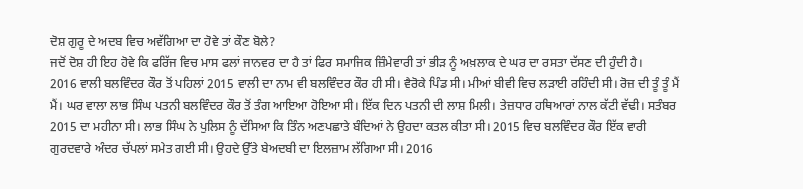ਦੋਸ਼ ਗੁਰੂ ਦੇ ਅਦਬ ਵਿਚ ਅਵੱਗਿਆ ਦਾ ਹੋਵੇ ਤਾਂ ਕੌਣ ਬੋਲੇ?
ਜਦੋਂ ਦੋਸ਼ ਹੀ ਇਹ ਹੋਵੇ ਕਿ ਫਰਿੱਜ ਵਿਚ ਮਾਸ ਫਲਾਂ ਜਾਨਵਰ ਦਾ ਹੈ ਤਾਂ ਫਿਰ ਸਮਾਜਿਕ ਜ਼ਿੰਮੇਵਾਰੀ ਤਾਂ ਭੀੜ ਨੂੰ ਅਖ਼ਲਾਕ ਦੇ ਘਰ ਦਾ ਰਸਤਾ ਦੱਸਣ ਦੀ ਹੁੰਦੀ ਹੈ।
2016 ਵਾਲੀ ਬਲਵਿੰਦਰ ਕੌਰ ਤੋਂ ਪਹਿਲਾਂ 2015 ਵਾਲੀ ਦਾ ਨਾਮ ਵੀ ਬਲਵਿੰਦਰ ਕੌਰ ਹੀ ਸੀ। ਵੈਰੋਕੇ ਪਿੰਡ ਸੀ। ਮੀਆਂ ਬੀਵੀ ਵਿਚ ਲੜਾਈ ਰਹਿੰਦੀ ਸੀ। ਰੋਜ਼ ਦੀ ਤੂੰ ਤੂੰ ਮੈਂ ਮੈਂ। ਘਰ ਵਾਲਾ ਲਾਭ ਸਿੰਘ ਪਤਨੀ ਬਲਵਿੰਦਰ ਕੌਰ ਤੋਂ ਤੰਗ ਆਇਆ ਹੋਇਆ ਸੀ। ਇੱਕ ਦਿਨ ਪਤਨੀ ਦੀ ਲਾਸ਼ ਮਿਲੀ। ਤੇਜ਼ਧਾਰ ਹਥਿਆਰਾਂ ਨਾਲ ਕੱਟੀ ਵੱਢੀ। ਸਤੰਬਰ 2015 ਦਾ ਮਹੀਨਾ ਸੀ। ਲਾਭ ਸਿੰਘ ਨੇ ਪੁਲਿਸ ਨੂੰ ਦੱਸਿਆ ਕਿ ਤਿੰਨ ਅਣਪਛਾਤੇ ਬੰਦਿਆਂ ਨੇ ਉਹਦਾ ਕਤਲ ਕੀਤਾ ਸੀ। 2015 ਵਿਚ ਬਲਵਿੰਦਰ ਕੌਰ ਇੱਕ ਵਾਰੀ ਗੁਰਦਵਾਰੇ ਅੰਦਰ ਚੱਪਲਾਂ ਸਮੇਤ ਗਈ ਸੀ। ਉਹਦੇ ਉੱਤੇ ਬੇਅਦਬੀ ਦਾ ਇਲਜ਼ਾਮ ਲੱਗਿਆ ਸੀ। 2016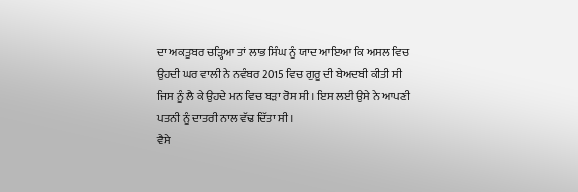ਦਾ ਅਕਤੂਬਰ ਚੜ੍ਹਿਆ ਤਾਂ ਲਾਭ ਸਿੰਘ ਨੂੰ ਯਾਦ ਆਇਆ ਕਿ ਅਸਲ ਵਿਚ ਉਹਦੀ ਘਰ ਵਾਲੀ ਨੇ ਨਵੰਬਰ 2015 ਵਿਚ ਗੁਰੂ ਦੀ ਬੇਅਦਬੀ ਕੀਤੀ ਸੀ ਜਿਸ ਨੂੰ ਲੈ ਕੇ ਉਹਦੇ ਮਨ ਵਿਚ ਬੜਾ ਰੋਸ ਸੀ। ਇਸ ਲਈ ਉਸੇ ਨੇ ਆਪਣੀ ਪਤਨੀ ਨੂੰ ਦਾਤਰੀ ਨਾਲ ਵੱਢ ਦਿੱਤਾ ਸੀ।
ਵੈਸੇ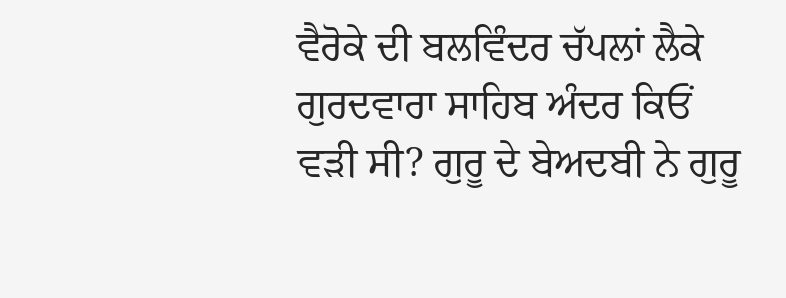ਵੈਰੋਕੇ ਦੀ ਬਲਵਿੰਦਰ ਚੱਪਲਾਂ ਲੈਕੇ ਗੁਰਦਵਾਰਾ ਸਾਹਿਬ ਅੰਦਰ ਕਿਓਂ ਵੜੀ ਸੀ? ਗੁਰੂ ਦੇ ਬੇਅਦਬੀ ਨੇ ਗੁਰੂ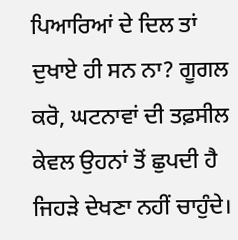ਪਿਆਰਿਆਂ ਦੇ ਦਿਲ ਤਾਂ ਦੁਖਾਏ ਹੀ ਸਨ ਨਾ? ਗੂਗਲ ਕਰੋ, ਘਟਨਾਵਾਂ ਦੀ ਤਫ਼ਸੀਲ ਕੇਵਲ ਉਹਨਾਂ ਤੋਂ ਛੁਪਦੀ ਹੈ ਜਿਹੜੇ ਦੇਖਣਾ ਨਹੀਂ ਚਾਹੁੰਦੇ।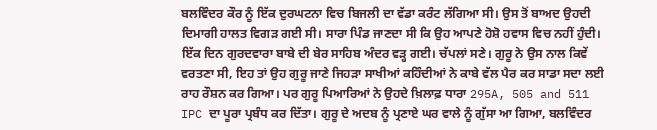ਬਲਵਿੰਦਰ ਕੌਰ ਨੂੰ ਇੱਕ ਦੁਰਘਟਨਾ ਵਿਚ ਬਿਜਲੀ ਦਾ ਵੱਡਾ ਕਰੰਟ ਲੱਗਿਆ ਸੀ। ਉਸ ਤੋਂ ਬਾਅਦ ਉਹਦੀ ਦਿਮਾਗੀ ਹਾਲਤ ਵਿਗੜ ਗਈ ਸੀ। ਸਾਰਾ ਪਿੰਡ ਜਾਣਦਾ ਸੀ ਕਿ ਉਹ ਆਪਣੇ ਹੋਸ਼ੋ ਹਵਾਸ ਵਿਚ ਨਹੀਂ ਹੁੰਦੀ। ਇੱਕ ਦਿਨ ਗੁਰਦਵਾਰਾ ਬਾਬੇ ਦੀ ਬੇਰ ਸਾਹਿਬ ਅੰਦਰ ਵੜ੍ਹ ਗਈ। ਚੱਪਲਾਂ ਸਣੇ। ਗੁਰੂ ਨੇ ਉਸ ਨਾਲ ਕਿਵੇਂ ਵਰਤਣਾ ਸੀ, ਇਹ ਤਾਂ ਉਹ ਗੁਰੂ ਜਾਣੇ ਜਿਹੜਾ ਸਾਖੀਆਂ ਕਹਿੰਦੀਆਂ ਨੇ ਕਾਬੇ ਵੱਲ ਪੈਰ ਕਰ ਸਾਡਾ ਸਦਾ ਲਈ ਰਾਹ ਰੌਸ਼ਨ ਕਰ ਗਿਆ। ਪਰ ਗੁਰੂ ਪਿਆਰਿਆਂ ਨੇ ਉਹਦੇ ਖ਼ਿਲਾਫ਼ ਧਾਰਾ 295A, 505 and 511 IPC ਦਾ ਪੂਰਾ ਪ੍ਰਬੰਧ ਕਰ ਦਿੱਤਾ। ਗੁਰੂ ਦੇ ਅਦਬ ਨੂੰ ਪ੍ਰਣਾਏ ਘਰ ਵਾਲੇ ਨੂੰ ਗੁੱਸਾ ਆ ਗਿਆ, ਬਲਵਿੰਦਰ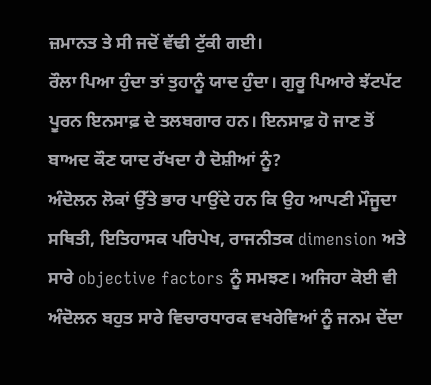ਜ਼ਮਾਨਤ ਤੇ ਸੀ ਜਦੋਂ ਵੱਢੀ ਟੁੱਕੀ ਗਈ।
ਰੌਲਾ ਪਿਆ ਹੁੰਦਾ ਤਾਂ ਤੁਹਾਨੂੰ ਯਾਦ ਹੁੰਦਾ। ਗੁਰੂ ਪਿਆਰੇ ਝੱਟਪੱਟ ਪੂਰਨ ਇਨਸਾਫ਼ ਦੇ ਤਲਬਗਾਰ ਹਨ। ਇਨਸਾਫ਼ ਹੋ ਜਾਣ ਤੋਂ ਬਾਅਦ ਕੌਣ ਯਾਦ ਰੱਖਦਾ ਹੈ ਦੋਸ਼ੀਆਂ ਨੂੰ?
ਅੰਦੋਲਨ ਲੋਕਾਂ ਉੱਤੇ ਭਾਰ ਪਾਉਂਦੇ ਹਨ ਕਿ ਉਹ ਆਪਣੀ ਮੌਜੂਦਾ ਸਥਿਤੀ, ਇਤਿਹਾਸਕ ਪਰਿਪੇਖ, ਰਾਜਨੀਤਕ dimension ਅਤੇ ਸਾਰੇ objective factors ਨੂੰ ਸਮਝਣ। ਅਜਿਹਾ ਕੋਈ ਵੀ ਅੰਦੋਲਨ ਬਹੁਤ ਸਾਰੇ ਵਿਚਾਰਧਾਰਕ ਵਖਰੇਵਿਆਂ ਨੂੰ ਜਨਮ ਦੇਂਦਾ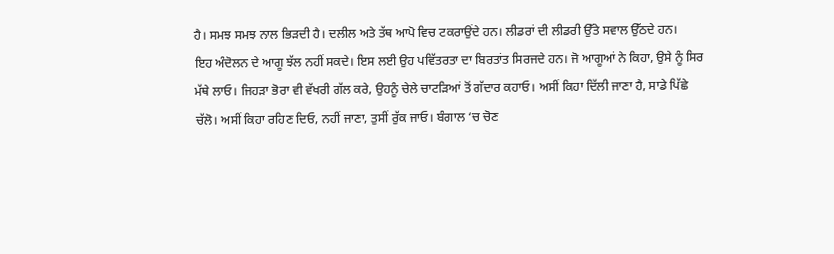ਹੈ। ਸਮਝ ਸਮਝ ਨਾਲ ਭਿੜਦੀ ਹੈ। ਦਲੀਲ ਅਤੇ ਤੱਥ ਆਪੋ ਵਿਚ ਟਕਰਾਉਂਦੇ ਹਨ। ਲੀਡਰਾਂ ਦੀ ਲੀਡਰੀ ਉੱਤੇ ਸਵਾਲ ਉੱਠਦੇ ਹਨ।
ਇਹ ਅੰਦੋਲਨ ਦੇ ਆਗੂ ਝੱਲ ਨਹੀਂ ਸਕਦੇ। ਇਸ ਲਈ ਉਹ ਪਵਿੱਤਰਤਾ ਦਾ ਬਿਰਤਾਂਤ ਸਿਰਜਦੇ ਹਨ। ਜੋ ਆਗੂਆਂ ਨੇ ਕਿਹਾ, ਉਸੇ ਨੂੰ ਸਿਰ ਮੱਥੇ ਲਾਓ। ਜਿਹੜਾ ਭੋਰਾ ਵੀ ਵੱਖਰੀ ਗੱਲ ਕਰੇ, ਉਹਨੂੰ ਚੇਲੇ ਚਾਟੜਿਆਂ ਤੋਂ ਗੱਦਾਰ ਕਹਾਓ। ਅਸੀਂ ਕਿਹਾ ਦਿੱਲੀ ਜਾਣਾ ਹੈ, ਸਾਡੇ ਪਿੱਛੇ ਚੱਲੋ। ਅਸੀਂ ਕਿਹਾ ਰਹਿਣ ਦਿਓ, ਨਹੀਂ ਜਾਣਾ, ਤੁਸੀਂ ਰੁੱਕ ਜਾਓ। ਬੰਗਾਲ ‘ਚ ਚੋਣ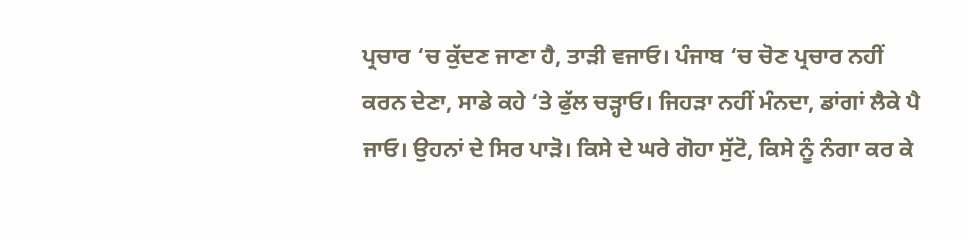ਪ੍ਰਚਾਰ ‘ਚ ਕੁੱਦਣ ਜਾਣਾ ਹੈ, ਤਾੜੀ ਵਜਾਓ। ਪੰਜਾਬ ‘ਚ ਚੋਣ ਪ੍ਰਚਾਰ ਨਹੀਂ ਕਰਨ ਦੇਣਾ, ਸਾਡੇ ਕਹੇ ‘ਤੇ ਫੁੱਲ ਚੜ੍ਹਾਓ। ਜਿਹੜਾ ਨਹੀਂ ਮੰਨਦਾ, ਡਾਂਗਾਂ ਲੈਕੇ ਪੈ ਜਾਓ। ਉਹਨਾਂ ਦੇ ਸਿਰ ਪਾੜੋ। ਕਿਸੇ ਦੇ ਘਰੇ ਗੋਹਾ ਸੁੱਟੋ, ਕਿਸੇ ਨੂੰ ਨੰਗਾ ਕਰ ਕੇ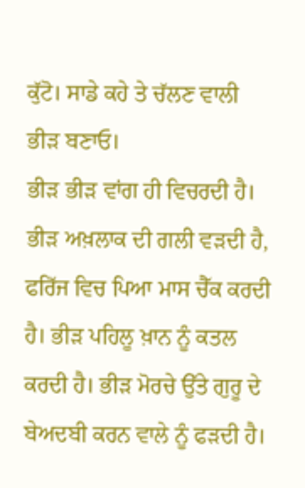ਕੁੱਟੋ। ਸਾਡੇ ਕਹੇ ਤੇ ਚੱਲਣ ਵਾਲੀ ਭੀੜ ਬਣਾਓ।
ਭੀੜ ਭੀੜ ਵਾਂਗ ਹੀ ਵਿਚਰਦੀ ਹੈ। ਭੀੜ ਅਖ਼ਲਾਕ ਦੀ ਗਲੀ ਵੜਦੀ ਹੈ, ਫਰਿੱਜ ਵਿਚ ਪਿਆ ਮਾਸ ਚੈੱਕ ਕਰਦੀ ਹੈ। ਭੀੜ ਪਹਿਲੂ ਖ਼ਾਨ ਨੂੰ ਕਤਲ ਕਰਦੀ ਹੈ। ਭੀੜ ਮੋਰਚੇ ਉੱਤੇ ਗੁਰੂ ਦੇ ਬੇਅਦਬੀ ਕਰਨ ਵਾਲੇ ਨੂੰ ਫੜਦੀ ਹੈ।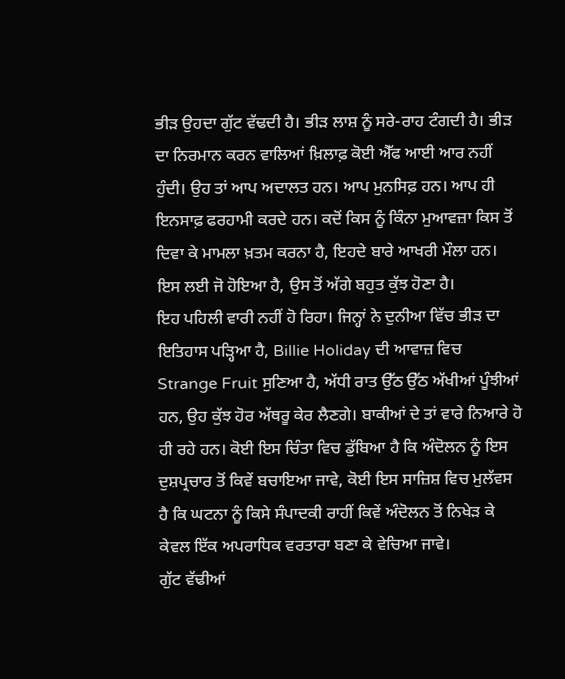ਭੀੜ ਉਹਦਾ ਗੁੱਟ ਵੱਢਦੀ ਹੈ। ਭੀੜ ਲਾਸ਼ ਨੂੰ ਸਰੇ-ਰਾਹ ਟੰਗਦੀ ਹੈ। ਭੀੜ ਦਾ ਨਿਰਮਾਨ ਕਰਨ ਵਾਲਿਆਂ ਖ਼ਿਲਾਫ਼ ਕੋਈ ਐੱਫ ਆਈ ਆਰ ਨਹੀਂ ਹੁੰਦੀ। ਉਹ ਤਾਂ ਆਪ ਅਦਾਲਤ ਹਨ। ਆਪ ਮੁਨਸਿਫ਼ ਹਨ। ਆਪ ਹੀ ਇਨਸਾਫ਼ ਫਰਹਾਮੀ ਕਰਦੇ ਹਨ। ਕਦੋਂ ਕਿਸ ਨੂੰ ਕਿੰਨਾ ਮੁਆਵਜ਼ਾ ਕਿਸ ਤੋਂ ਦਿਵਾ ਕੇ ਮਾਮਲਾ ਖ਼ਤਮ ਕਰਨਾ ਹੈ, ਇਹਦੇ ਬਾਰੇ ਆਖਰੀ ਮੌਲਾ ਹਨ। ਇਸ ਲਈ ਜੋ ਹੋਇਆ ਹੈ, ਉਸ ਤੋਂ ਅੱਗੇ ਬਹੁਤ ਕੁੱਝ ਹੋਣਾ ਹੈ।
ਇਹ ਪਹਿਲੀ ਵਾਰੀ ਨਹੀਂ ਹੋ ਰਿਹਾ। ਜਿਨ੍ਹਾਂ ਨੇ ਦੁਨੀਆ ਵਿੱਚ ਭੀੜ ਦਾ ਇਤਿਹਾਸ ਪੜ੍ਹਿਆ ਹੈ, Billie Holiday ਦੀ ਆਵਾਜ਼ ਵਿਚ Strange Fruit ਸੁਣਿਆ ਹੈ, ਅੱਧੀ ਰਾਤ ਉੱਠ ਉੱਠ ਅੱਖੀਆਂ ਪੂੰਝੀਆਂ ਹਨ, ਉਹ ਕੁੱਝ ਹੋਰ ਅੱਥਰੂ ਕੇਰ ਲੈਣਗੇ। ਬਾਕੀਆਂ ਦੇ ਤਾਂ ਵਾਰੇ ਨਿਆਰੇ ਹੋ ਹੀ ਰਹੇ ਹਨ। ਕੋਈ ਇਸ ਚਿੰਤਾ ਵਿਚ ਡੁੱਬਿਆ ਹੈ ਕਿ ਅੰਦੋਲਨ ਨੂੰ ਇਸ ਦੁਸ਼ਪ੍ਰਚਾਰ ਤੋਂ ਕਿਵੇਂ ਬਚਾਇਆ ਜਾਵੇ, ਕੋਈ ਇਸ ਸਾਜ਼ਿਸ਼ ਵਿਚ ਮੁਲੱਵਸ ਹੈ ਕਿ ਘਟਨਾ ਨੂੰ ਕਿਸੇ ਸੰਪਾਦਕੀ ਰਾਹੀਂ ਕਿਵੇਂ ਅੰਦੋਲਨ ਤੋਂ ਨਿਖੇੜ ਕੇ ਕੇਵਲ ਇੱਕ ਅਪਰਾਧਿਕ ਵਰਤਾਰਾ ਬਣਾ ਕੇ ਵੇਚਿਆ ਜਾਵੇ।
ਗੁੱਟ ਵੱਢੀਆਂ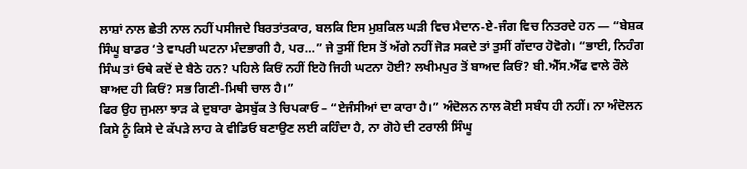ਲਾਸ਼ਾਂ ਨਾਲ ਛੇਤੀ ਨਾਲ ਨਹੀਂ ਪਸੀਜਦੇ ਬਿਰਤਾਂਤਕਾਰ, ਬਲਕਿ ਇਸ ਮੁਸ਼ਕਿਲ ਘੜੀ ਵਿਚ ਮੈਦਾਨ-ਏ-ਜੰਗ ਵਿਚ ਨਿਤਰਦੇ ਹਨ — “ਬੇਸ਼ਕ ਸਿੰਘੂ ਬਾਡਰ ‘ਤੇ ਵਾਪਰੀ ਘਟਨਾ ਮੰਦਭਾਗੀ ਹੈ, ਪਰ…” ਜੇ ਤੁਸੀਂ ਇਸ ਤੋਂ ਅੱਗੇ ਨਹੀਂ ਜੋੜ ਸਕਦੇ ਤਾਂ ਤੁਸੀਂ ਗੱਦਾਰ ਹੋਵੋਗੇ। “ਭਾਈ, ਨਿਹੰਗ ਸਿੰਘ ਤਾਂ ਓਥੇ ਕਦੋਂ ਦੇ ਬੈਠੇ ਹਨ? ਪਹਿਲੇ ਕਿਓਂ ਨਹੀਂ ਇਹੋ ਜਿਹੀ ਘਟਨਾ ਹੋਈ? ਲਖੀਮਪੁਰ ਤੋਂ ਬਾਅਦ ਕਿਓਂ? ਬੀ.ਐੱਸ.ਐੱਫ ਵਾਲੇ ਰੌਲੇ ਬਾਅਦ ਹੀ ਕਿਓਂ? ਸਭ ਗਿਣੀ-ਮਿਥੀ ਚਾਲ ਹੈ।”
ਫਿਰ ਉਹ ਜੁਮਲਾ ਝਾੜ ਕੇ ਦੁਬਾਰਾ ਫੇਸਬੁੱਕ ਤੇ ਚਿਪਕਾਓ – “ਏਜੰਸੀਆਂ ਦਾ ਕਾਰਾ ਹੈ।” ਅੰਦੋਲਨ ਨਾਲ ਕੋਈ ਸਬੰਧ ਹੀ ਨਹੀਂ। ਨਾ ਅੰਦੋਲਨ ਕਿਸੇ ਨੂੰ ਕਿਸੇ ਦੇ ਕੱਪੜੇ ਲਾਹ ਕੇ ਵੀਡਿਓ ਬਣਾਉਣ ਲਈ ਕਹਿੰਦਾ ਹੈ, ਨਾ ਗੋਹੇ ਦੀ ਟਰਾਲੀ ਸਿੰਘੂ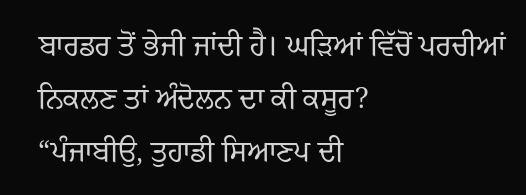ਬਾਰਡਰ ਤੋਂ ਭੇਜੀ ਜਾਂਦੀ ਹੈ। ਘੜਿਆਂ ਵਿੱਚੋਂ ਪਰਚੀਆਂ ਨਿਕਲਣ ਤਾਂ ਅੰਦੋਲਨ ਦਾ ਕੀ ਕਸੂਰ?
“ਪੰਜਾਬੀਉ, ਤੁਹਾਡੀ ਸਿਆਣਪ ਦੀ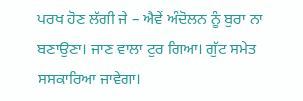ਪਰਖ ਹੋਣ ਲੱਗੀ ਜੇ – ਐਵੇਂ ਅੰਦੋਲਨ ਨੂੰ ਬੁਰਾ ਨਾ ਬਣਾਉਣਾ। ਜਾਣ ਵਾਲਾ ਟੁਰ ਗਿਆ। ਗੁੱਟ ਸਮੇਤ ਸਸਕਾਰਿਆ ਜਾਵੇਗਾ।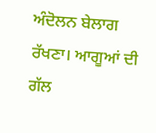ਅੰਦੋਲਨ ਬੇਲਾਗ ਰੱਖਣਾ। ਆਗੂਆਂ ਦੀ ਗੱਲ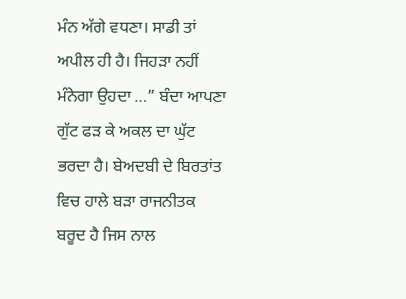ਮੰਨ ਅੱਗੇ ਵਧਣਾ। ਸਾਡੀ ਤਾਂ ਅਪੀਲ ਹੀ ਹੈ। ਜਿਹੜਾ ਨਹੀਂ ਮੰਨੇਗਾ ਉਹਦਾ …” ਬੰਦਾ ਆਪਣਾ ਗੁੱਟ ਫੜ ਕੇ ਅਕਲ ਦਾ ਘੁੱਟ ਭਰਦਾ ਹੈ। ਬੇਅਦਬੀ ਦੇ ਬਿਰਤਾਂਤ ਵਿਚ ਹਾਲੇ ਬੜਾ ਰਾਜਨੀਤਕ ਬਰੂਦ ਹੈ ਜਿਸ ਨਾਲ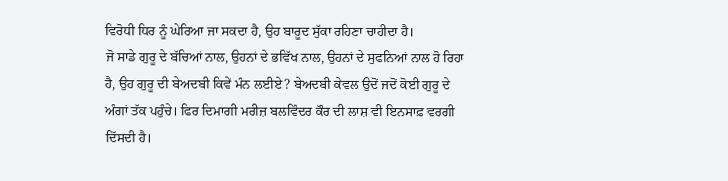ਵਿਰੋਧੀ ਧਿਰ ਨੂੰ ਘੇਰਿਆ ਜਾ ਸਕਦਾ ਹੈ, ਉਹ ਬਾਰੂਦ ਸੁੱਕਾ ਰਹਿਣਾ ਚਾਹੀਦਾ ਹੈ।
ਜੋ ਸਾਡੇ ਗੁਰੂ ਦੇ ਬੱਚਿਆਂ ਨਾਲ, ਉਹਨਾਂ ਦੇ ਭਵਿੱਖ ਨਾਲ, ਉਹਨਾਂ ਦੇ ਸੁਫਨਿਆਂ ਨਾਲ ਹੋ ਰਿਹਾ ਹੈ, ਉਹ ਗੁਰੂ ਦੀ ਬੇਅਦਬੀ ਕਿਵੇਂ ਮੰਨ ਲਈਏ? ਬੇਅਦਬੀ ਕੇਵਲ ਉਦੋਂ ਜਦੋਂ ਕੋਈ ਗੁਰੂ ਦੇ ਅੰਗਾਂ ਤੱਕ ਪਹੁੰਚੇ। ਫਿਰ ਦਿਮਾਗੀ ਮਰੀਜ਼ ਬਲਵਿੰਦਰ ਕੌਰ ਦੀ ਲਾਸ਼ ਵੀ ਇਨਸਾਫ਼ ਵਰਗੀ ਦਿੱਸਦੀ ਹੈ।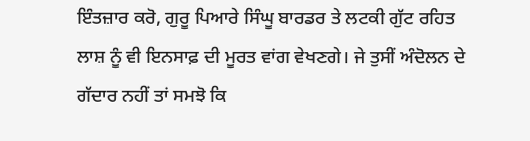ਇੰਤਜ਼ਾਰ ਕਰੋ, ਗੁਰੂ ਪਿਆਰੇ ਸਿੰਘੂ ਬਾਰਡਰ ਤੇ ਲਟਕੀ ਗੁੱਟ ਰਹਿਤ ਲਾਸ਼ ਨੂੰ ਵੀ ਇਨਸਾਫ਼ ਦੀ ਮੂਰਤ ਵਾਂਗ ਵੇਖਣਗੇ। ਜੇ ਤੁਸੀਂ ਅੰਦੋਲਨ ਦੇ ਗੱਦਾਰ ਨਹੀਂ ਤਾਂ ਸਮਝੋ ਕਿ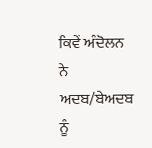ਕਿਵੇਂ ਅੰਦੋਲਨ ਨੇ ਅਦਬ/ਬੇਅਦਬ ਨੂੰ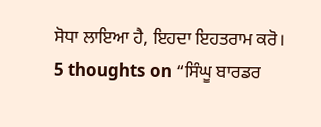ਸੋਧਾ ਲਾਇਆ ਹੈ, ਇਹਦਾ ਇਹਤਰਾਮ ਕਰੋ।
5 thoughts on “ਸਿੰਘੂ ਬਾਰਡਰ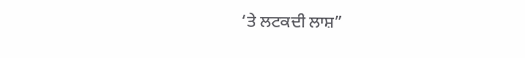‘ਤੇ ਲਟਕਦੀ ਲਾਸ਼”